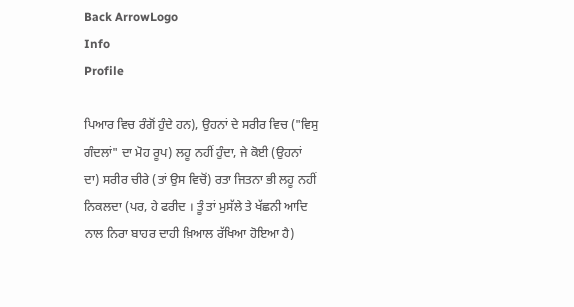Back ArrowLogo
Info
Profile

ਪਿਆਰ ਵਿਚ ਰੰਗੋਂ ਹੁੰਦੇ ਹਨ), ਉਹਨਾਂ ਦੇ ਸਰੀਰ ਵਿਚ ("ਵਿਸੁ ਗੰਦਲਾਂ" ਦਾ ਮੋਹ ਰੂਪ) ਲਹੂ ਨਹੀਂ ਹੁੰਦਾ, ਜੇ ਕੋਈ (ਉਹਨਾਂ ਦਾ) ਸਰੀਰ ਚੀਰੇ (ਤਾਂ ਉਸ ਵਿਚੋਂ) ਰਤਾ ਜਿਤਨਾ ਭੀ ਲਹੂ ਨਹੀਂ ਨਿਕਲਦਾ (ਪਰ, ਹੇ ਫਰੀਦ । ਤੂੰ ਤਾਂ ਮੁਸੱਲੇ ਤੇ ਖੱਛਨੀ ਆਦਿ ਨਾਲ ਨਿਰਾ ਬਾਹਰ ਦਾਹੀ ਖ਼ਿਆਲ ਰੱਖਿਆ ਹੋਇਆ ਹੈ)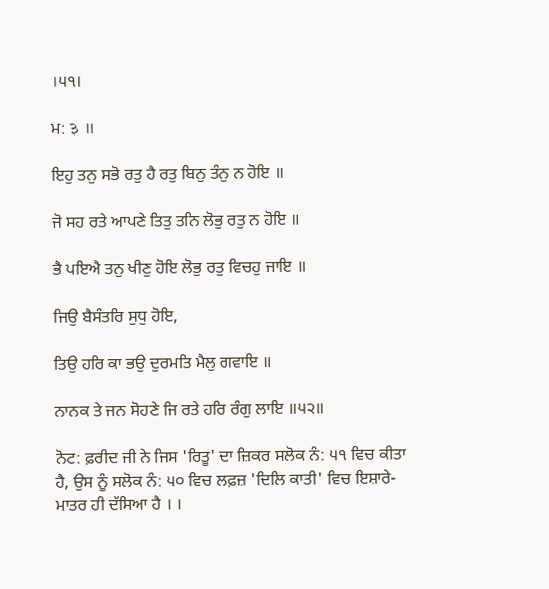।੫੧।

ਮ: ३ ॥

ਇਹੁ ਤਨੁ ਸਭੋ ਰਤੁ ਹੈ ਰਤੁ ਬਿਨੁ ਤੰਨੁ ਨ ਹੋਇ ॥

ਜੋ ਸਹ ਰਤੇ ਆਪਣੇ ਤਿਤੁ ਤਨਿ ਲੋਭੁ ਰਤੁ ਨ ਹੋਇ ॥

ਭੈ ਪਇਐ ਤਨੁ ਖੀਣੁ ਹੋਇ ਲੋਭੁ ਰਤੁ ਵਿਚਹੁ ਜਾਇ ॥

ਜਿਉ ਬੈਸੰਤਰਿ ਸੁਧੁ ਹੋਇ,

ਤਿਉ ਹਰਿ ਕਾ ਭਉ ਦੁਰਮਤਿ ਮੈਲੁ ਗਵਾਇ ॥

ਨਾਨਕ ਤੇ ਜਨ ਸੋਹਣੇ ਜਿ ਰਤੇ ਹਰਿ ਰੰਗੁ ਲਾਇ ॥੫੨॥

ਨੋਟ: ਫ਼ਰੀਦ ਜੀ ਨੇ ਜਿਸ 'ਰਿਤੂ' ਦਾ ਜ਼ਿਕਰ ਸਲੋਕ ਨੰ: ੫੧ ਵਿਚ ਕੀਤਾ ਹੈ, ਉਸ ਨੂੰ ਸਲੋਕ ਨੰ: ੫੦ ਵਿਚ ਲਫ਼ਜ਼ 'ਦਿਲਿ ਕਾਤੀ' ਵਿਚ ਇਸ਼ਾਰੇ-ਮਾਤਰ ਹੀ ਦੱਸਿਆ ਹੈ । ।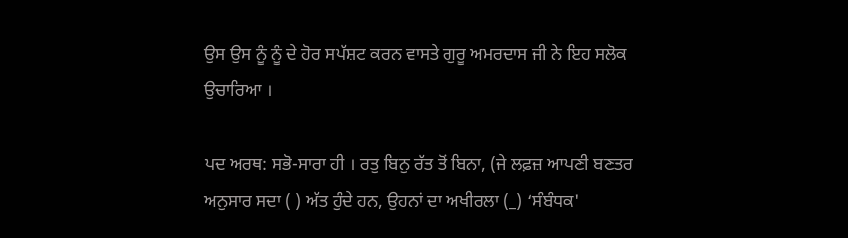ਉਸ ਉਸ ਨੂੰ ਨੂੰ ਦੇ ਹੋਰ ਸਪੱਸ਼ਟ ਕਰਨ ਵਾਸਤੇ ਗੁਰੂ ਅਮਰਦਾਸ ਜੀ ਨੇ ਇਹ ਸਲੋਕ ਉਚਾਰਿਆ ।

ਪਦ ਅਰਥ: ਸਭੋ-ਸਾਰਾ ਹੀ । ਰਤੁ ਬਿਨੁ ਰੱਤ ਤੋਂ ਬਿਨਾ, (ਜੇ ਲਫ਼ਜ਼ ਆਪਣੀ ਬਣਤਰ ਅਨੁਸਾਰ ਸਦਾ ( ) ਅੱਤ ਹੁੰਦੇ ਹਨ, ਉਹਨਾਂ ਦਾ ਅਖੀਰਲਾ (_) ‘ਸੰਬੰਧਕ'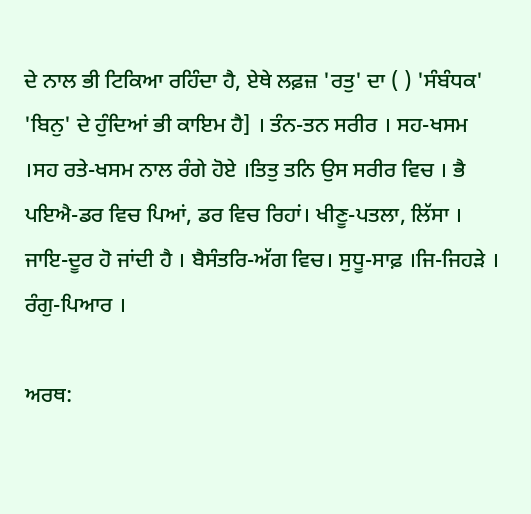ਦੇ ਨਾਲ ਭੀ ਟਿਕਿਆ ਰਹਿੰਦਾ ਹੈ, ਏਥੇ ਲਫ਼ਜ਼ 'ਰਤੁ' ਦਾ ( ) 'ਸੰਬੰਧਕ' 'ਬਿਨੁ' ਦੇ ਹੁੰਦਿਆਂ ਭੀ ਕਾਇਮ ਹੈ] । ਤੰਨ-ਤਨ ਸਰੀਰ । ਸਹ-ਖਸਮ ।ਸਹ ਰਤੇ-ਖਸਮ ਨਾਲ ਰੰਗੇ ਹੋਏ ।ਤਿਤੁ ਤਨਿ ਉਸ ਸਰੀਰ ਵਿਚ । ਭੈ ਪਇਐ-ਡਰ ਵਿਚ ਪਿਆਂ, ਡਰ ਵਿਚ ਰਿਹਾਂ। ਖੀਣੂ-ਪਤਲਾ, ਲਿੱਸਾ । ਜਾਇ-ਦੂਰ ਹੋ ਜਾਂਦੀ ਹੈ । ਬੈਸੰਤਰਿ-ਅੱਗ ਵਿਚ। ਸੁਧੂ-ਸਾਫ਼ ।ਜਿ-ਜਿਹੜੇ । ਰੰਗੁ-ਪਿਆਰ ।

ਅਰਥ: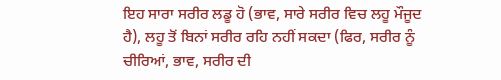ਇਹ ਸਾਰਾ ਸਰੀਰ ਲਡੂ ਹੋ (ਭਾਵ, ਸਾਰੇ ਸਰੀਰ ਵਿਚ ਲਹੂ ਮੌਜੂਦ ਹੈ), ਲਹੂ ਤੋਂ ਬਿਨਾਂ ਸਰੀਰ ਰਹਿ ਨਹੀਂ ਸਕਦਾ (ਫਿਰ, ਸਰੀਰ ਨੂੰ ਚੀਰਿਆਂ, ਭਾਵ, ਸਰੀਰ ਦੀ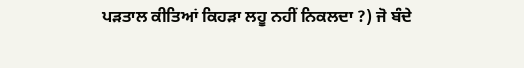ਪੜਤਾਲ ਕੀਤਿਆਂ ਕਿਹੜਾ ਲਹੂ ਨਹੀਂ ਨਿਕਲਦਾ ?) ਜੋ ਬੰਦੇ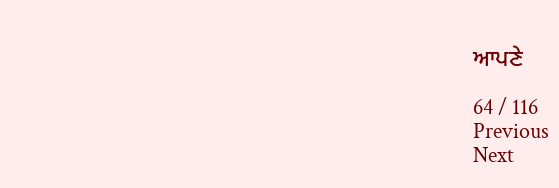ਆਪਣੇ

64 / 116
Previous
Next